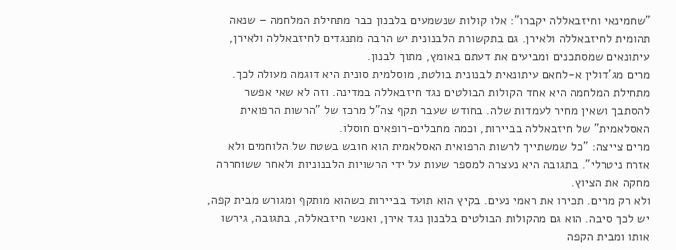"שחמינאי וחיזבאללה יקברו": אלו קולות שנשמעים בלבנון כבר מתחילת המלחמה – שנאה תהומית לחיזבאללה ולאירן. גם בתקשורת הלבנונית יש הרבה מתנגדים לחיזבאללה ולאירן, עיתונאים שמסתכנים ומביעים את דעתם באומץ, מתוך לבנון.
מרים מג'דולין א-לחאם עיתונאית לבנונית בולטת, מוסלמית סונית היא דוגמה מעולה לכך. מתחילת המלחמה היא אחד הקולות הבולטים נגד חיזבאללה במדינה. וזה לא שאי אפשר להסתבך ושאין מחיר לעמדות שלה. בחודש שעבר תקף צה"ל מרכז של "הרשות הרפואית האסלאמית" של חיזבאללה בביירות, וכמה מחבלים-רופאים חוסלו.
מרים צייצה: "כל שמשתייך לרשות הרפואית האסלאמית הוא חובש בשטח של הלוחמים ולא אזרח ניטרלי". בתגובה היא נעצרה למספר שעות על ידי הרשויות הלבנוניות ולאחר ששוחררה מחקה את הציוץ.
ולא רק מרים. תכירו את ראמי נעים. בקיץ הוא תועד בביירות כשהוא מותקף ומגורש מבית קפה, יש לכך סיבה. הוא גם מהקולות הבולטים בלבנון נגד אירן, ואנשי חיזבאללה, בתגובה, גירשו אותו ומבית הקפה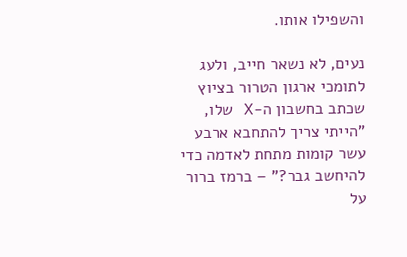והשפילו אותו.

נעים, לא נשאר חייב, ולעג לתומכי ארגון הטרור בציוץ שכתב בחשבון ה-X שלו, "הייתי צריך להתחבא ארבע עשר קומות מתחת לאדמה כדי להיחשב גבר?" – ברמז ברור על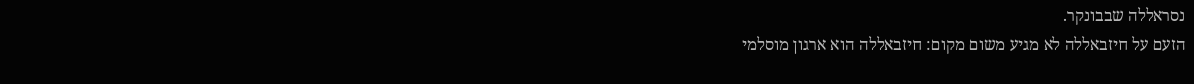נסראללה שבבונקר.
הזעם על חיזבאללה לא מגיע משום מקום: חיזבאללה הוא ארגון מוסלמי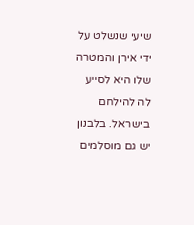שיעי שנשלט על ידי אירן והמטרה שלו היא לסייע לה להילחם בישראל. בלבנון יש גם מוסלמים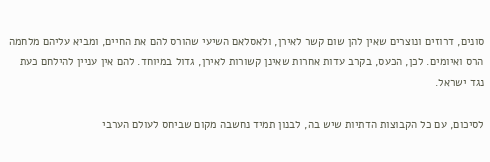סונים, דרוזים ונוצרים שאין להן שום קשר לאירן, ולאסלאם השיעי שהורס להם את החיים, ומביא עליהם מלחמה הרס ואיומים. לכן, הכעס, בקרב עדות אחרות שאינן קשורות לאירן, גדול במיוחד. להם אין עניין להילחם כעת נגד ישראל.

לסיכום, עם כל הקבוצות הדתיות שיש בה, לבנון תמיד נחשבה מקום שביחס לעולם הערבי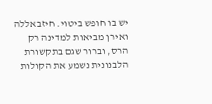יש בו חופש ביטוי. חיזבאללה ואירן מביאות למדינה רק הרס, וברור שגם בתקשורת הלבנונית נשמע את הקולות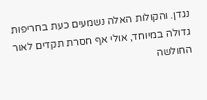נגדן. והקולות האלה נשמעים כעת בחריפות גדולה במיוחד, אולי אף חסרת תקדים לאור החולשה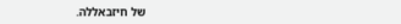של חיזבאללה.